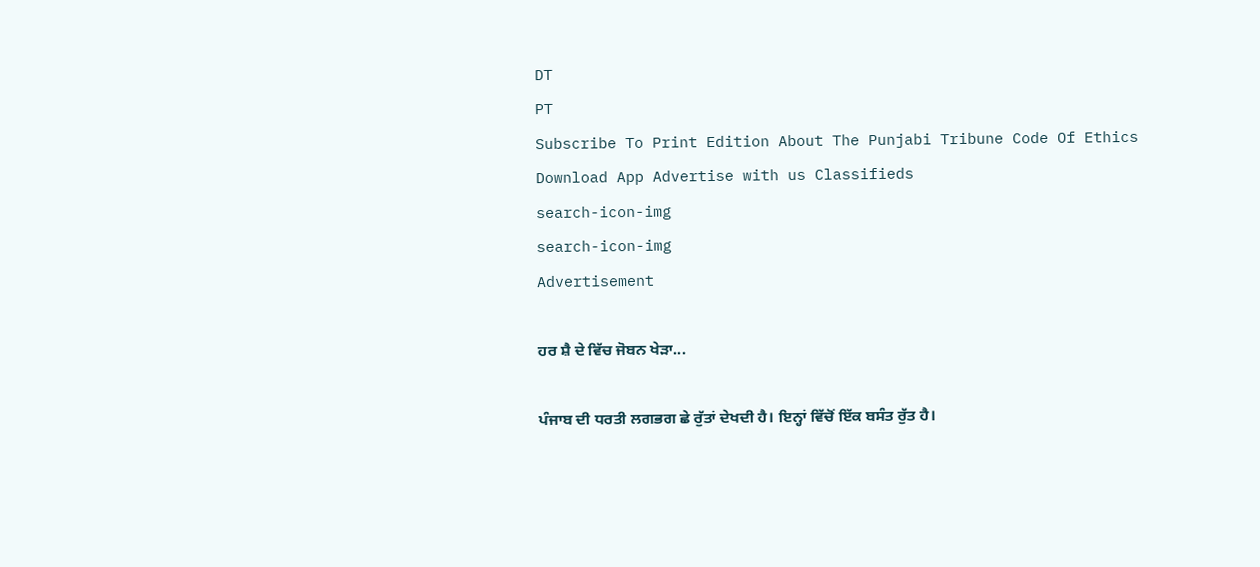DT
PT
Subscribe To Print Edition About The Punjabi Tribune Code Of Ethics Download App Advertise with us Classifieds
search-icon-img
search-icon-img
Advertisement

ਹਰ ਸ਼ੈ ਦੇ ਵਿੱਚ ਜੋਬਨ ਖੇੜਾ...

ਪੰਜਾਬ ਦੀ ਧਰਤੀ ਲਗਭਗ ਛੇ ਰੁੱਤਾਂ ਦੇਖਦੀ ਹੈ। ਇਨ੍ਹਾਂ ਵਿੱਚੋਂ ਇੱਕ ਬਸੰਤ ਰੁੱਤ ਹੈ।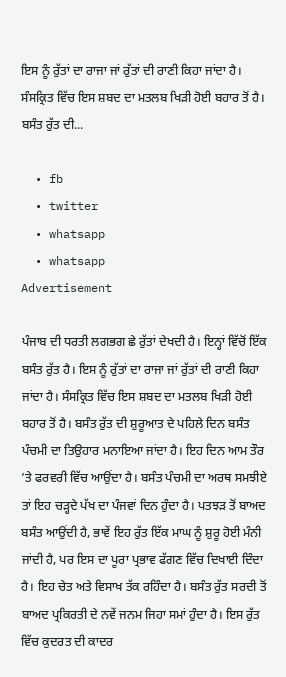ਇਸ ਨੂੰ ਰੁੱਤਾਂ ਦਾ ਰਾਜਾ ਜਾਂ ਰੁੱਤਾਂ ਦੀ ਰਾਣੀ ਕਿਹਾ ਜਾਂਦਾ ਹੈ। ਸੰਸਕ੍ਰਿਤ ਵਿੱਚ ਇਸ ਸ਼ਬਦ ਦਾ ਮਤਲਬ ਖਿੜੀ ਹੋਈ ਬਹਾਰ ਤੋਂ ਹੈ। ਬਸੰਤ ਰੁੱਤ ਦੀ...

  • fb
  • twitter
  • whatsapp
  • whatsapp
Advertisement

ਪੰਜਾਬ ਦੀ ਧਰਤੀ ਲਗਭਗ ਛੇ ਰੁੱਤਾਂ ਦੇਖਦੀ ਹੈ। ਇਨ੍ਹਾਂ ਵਿੱਚੋਂ ਇੱਕ ਬਸੰਤ ਰੁੱਤ ਹੈ। ਇਸ ਨੂੰ ਰੁੱਤਾਂ ਦਾ ਰਾਜਾ ਜਾਂ ਰੁੱਤਾਂ ਦੀ ਰਾਣੀ ਕਿਹਾ ਜਾਂਦਾ ਹੈ। ਸੰਸਕ੍ਰਿਤ ਵਿੱਚ ਇਸ ਸ਼ਬਦ ਦਾ ਮਤਲਬ ਖਿੜੀ ਹੋਈ ਬਹਾਰ ਤੋਂ ਹੈ। ਬਸੰਤ ਰੁੱਤ ਦੀ ਸ਼ੁਰੂਆਤ ਦੇ ਪਹਿਲੇ ਦਿਨ ਬਸੰਤ ਪੰਚਮੀ ਦਾ ਤਿਉਹਾਰ ਮਨਾਇਆ ਜਾਂਦਾ ਹੈ। ਇਹ ਦਿਨ ਆਮ ਤੌਰ ’ਤੇ ਫਰਵਰੀ ਵਿੱਚ ਆਉਂਦਾ ਹੈ। ਬਸੰਤ ਪੰਚਮੀ ਦਾ ਅਰਥ ਸਮਝੀਏ ਤਾਂ ਇਹ ਚੜ੍ਹਦੇ ਪੱਖ ਦਾ ਪੰਜਵਾਂ ਦਿਨ ਹੁੰਦਾ ਹੈ। ਪਤਝੜ ਤੋਂ ਬਾਅਦ ਬਸੰਤ ਆਉਂਦੀ ਹੈ, ਭਾਵੇਂ ਇਹ ਰੁੱਤ ਇੱਕ ਮਾਘ ਨੂੰ ਸ਼ੁਰੂ ਹੋਈ ਮੰਨੀ ਜਾਂਦੀ ਹੈ, ਪਰ ਇਸ ਦਾ ਪੂਰਾ ਪ੍ਰਭਾਵ ਫੱਗਣ ਵਿੱਚ ਦਿਖਾਈ ਦਿੰਦਾ ਹੈ। ਇਹ ਚੇਤ ਅਤੇ ਵਿਸਾਖ ਤੱਕ ਰਹਿੰਦਾ ਹੈ। ਬਸੰਤ ਰੁੱਤ ਸਰਦੀ ਤੋਂ ਬਾਅਦ ਪ੍ਰਕਿਰਤੀ ਦੇ ਨਵੇਂ ਜਨਮ ਜਿਹਾ ਸਮਾਂ ਹੁੰਦਾ ਹੈ। ਇਸ ਰੁੱਤ ਵਿੱਚ ਕੁਦਰਤ ਦੀ ਕਾਦਰ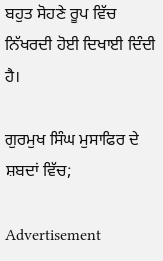ਬਹੁਤ ਸੋਹਣੇ ਰੂਪ ਵਿੱਚ ਨਿੱਖਰਦੀ ਹੋਈ ਦਿਖਾਈ ਦਿੰਦੀ ਹੈ।

ਗੁਰਮੁਖ ਸਿੰਘ ਮੁਸਾਫਿਰ ਦੇ ਸ਼ਬਦਾਂ ਵਿੱਚ;

Advertisement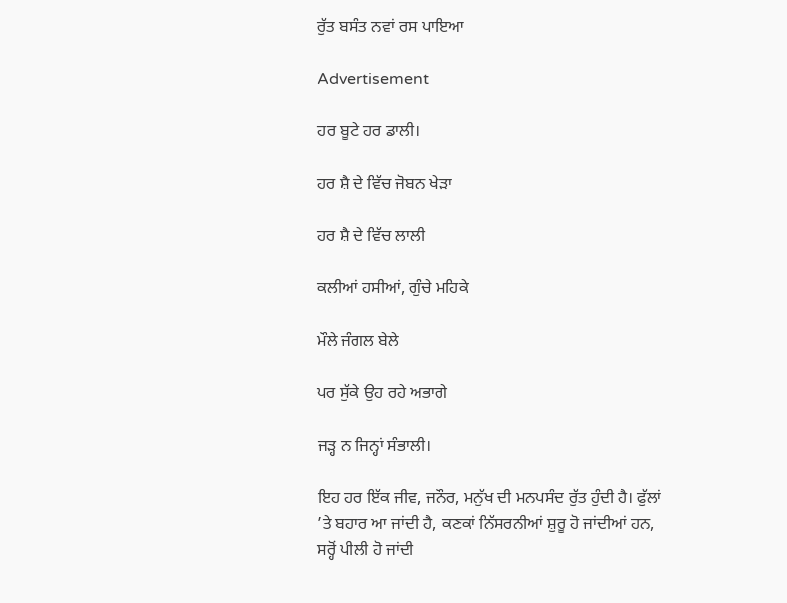ਰੁੱਤ ਬਸੰਤ ਨਵਾਂ ਰਸ ਪਾਇਆ

Advertisement

ਹਰ ਬੂਟੇ ਹਰ ਡਾਲੀ।

ਹਰ ਸ਼ੈ ਦੇ ਵਿੱਚ ਜੋਬਨ ਖੇੜਾ

ਹਰ ਸ਼ੈ ਦੇ ਵਿੱਚ ਲਾਲੀ

ਕਲੀਆਂ ਹਸੀਆਂ, ਗੁੰਚੇ ਮਹਿਕੇ

ਮੌਲੇ ਜੰਗਲ ਬੇਲੇ

ਪਰ ਸੁੱਕੇ ਉਹ ਰਹੇ ਅਭਾਗੇ

ਜੜ੍ਹ ਨ ਜਿਨ੍ਹਾਂ ਸੰਭਾਲੀ।

ਇਹ ਹਰ ਇੱਕ ਜੀਵ, ਜਨੌਰ, ਮਨੁੱਖ ਦੀ ਮਨਪਸੰਦ ਰੁੱਤ ਹੁੰਦੀ ਹੈ। ਫੁੱਲਾਂ ’ਤੇ ਬਹਾਰ ਆ ਜਾਂਦੀ ਹੈ, ਕਣਕਾਂ ਨਿੱਸਰਨੀਆਂ ਸ਼ੁਰੂ ਹੋ ਜਾਂਦੀਆਂ ਹਨ, ਸਰ੍ਹੋਂ ਪੀਲੀ ਹੋ ਜਾਂਦੀ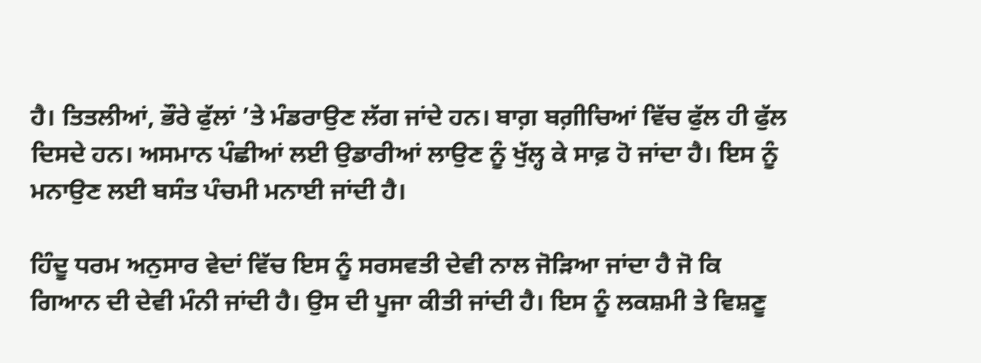ਹੈ। ਤਿਤਲੀਆਂ, ਭੌਰੇ ਫੁੱਲਾਂ ’ਤੇ ਮੰਡਰਾਉਣ ਲੱਗ ਜਾਂਦੇ ਹਨ। ਬਾਗ਼ ਬਗ਼ੀਚਿਆਂ ਵਿੱਚ ਫੁੱਲ ਹੀ ਫੁੱਲ ਦਿਸਦੇ ਹਨ। ਅਸਮਾਨ ਪੰਛੀਆਂ ਲਈ ਉਡਾਰੀਆਂ ਲਾਉਣ ਨੂੰ ਖੁੱਲ੍ਹ ਕੇ ਸਾਫ਼ ਹੋ ਜਾਂਦਾ ਹੈ। ਇਸ ਨੂੰ ਮਨਾਉਣ ਲਈ ਬਸੰਤ ਪੰਚਮੀ ਮਨਾਈ ਜਾਂਦੀ ਹੈ।

ਹਿੰਦੂ ਧਰਮ ਅਨੁਸਾਰ ਵੇਦਾਂ ਵਿੱਚ ਇਸ ਨੂੰ ਸਰਸਵਤੀ ਦੇਵੀ ਨਾਲ ਜੋੜਿਆ ਜਾਂਦਾ ਹੈ ਜੋ ਕਿ ਗਿਆਨ ਦੀ ਦੇਵੀ ਮੰਨੀ ਜਾਂਦੀ ਹੈ। ਉਸ ਦੀ ਪੂਜਾ ਕੀਤੀ ਜਾਂਦੀ ਹੈ। ਇਸ ਨੂੰ ਲਕਸ਼ਮੀ ਤੇ ਵਿਸ਼ਣੂ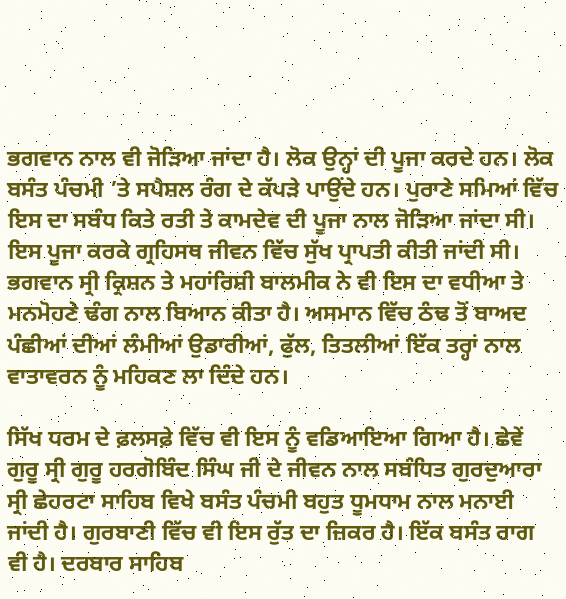ਭਗਵਾਨ ਨਾਲ ਵੀ ਜੋੜਿਆ ਜਾਂਦਾ ਹੈ। ਲੋਕ ਉਨ੍ਹਾਂ ਦੀ ਪੂਜਾ ਕਰਦੇ ਹਨ। ਲੋਕ ਬਸੰਤ ਪੰਚਮੀ ’ਤੇ ਸਪੈਸ਼ਲ ਰੰਗ ਦੇ ਕੱਪੜੇ ਪਾਉਂਦੇ ਹਨ। ਪੁਰਾਣੇ ਸਮਿਆਂ ਵਿੱਚ ਇਸ ਦਾ ਸਬੰਧ ਕਿਤੇ ਰਤੀ ਤੇ ਕਾਮਦੇਵ ਦੀ ਪੂਜਾ ਨਾਲ ਜੋੜਿਆ ਜਾਂਦਾ ਸੀ। ਇਸ ਪੂਜਾ ਕਰਕੇ ਗ੍ਰਹਿਸਥ ਜੀਵਨ ਵਿੱਚ ਸੁੱਖ ਪ੍ਰਾਪਤੀ ਕੀਤੀ ਜਾਂਦੀ ਸੀ। ਭਗਵਾਨ ਸ੍ਰੀ ਕ੍ਰਿਸ਼ਨ ਤੇ ਮਹਾਂਰਿਸ਼ੀ ਬਾਲਮੀਕ ਨੇ ਵੀ ਇਸ ਦਾ ਵਧੀਆ ਤੇ ਮਨਮੋਹਣੇ ਢੰਗ ਨਾਲ ਬਿਆਨ ਕੀਤਾ ਹੈ। ਅਸਮਾਨ ਵਿੱਚ ਠੰਢ ਤੋਂ ਬਾਅਦ ਪੰਛੀਆਂ ਦੀਆਂ ਲੰਮੀਆਂ ਉਡਾਰੀਆਂ, ਫੁੱਲ, ਤਿਤਲੀਆਂ ਇੱਕ ਤਰ੍ਹਾਂ ਨਾਲ ਵਾਤਾਵਰਨ ਨੂੰ ਮਹਿਕਣ ਲਾ ਦਿੰਦੇ ਹਨ।

ਸਿੱਖ ਧਰਮ ਦੇ ਫ਼ਲਸਫ਼ੇ ਵਿੱਚ ਵੀ ਇਸ ਨੂੰ ਵਡਿਆਇਆ ਗਿਆ ਹੈ। ਛੇਵੇਂ ਗੁਰੂ ਸ੍ਰੀ ਗੁਰੂ ਹਰਗੋਬਿੰਦ ਸਿੰਘ ਜੀ ਦੇ ਜੀਵਨ ਨਾਲ ਸਬੰਧਿਤ ਗੁਰਦੁਆਰਾ ਸ੍ਰੀ ਛੇਹਰਟਾ ਸਾਹਿਬ ਵਿਖੇ ਬਸੰਤ ਪੰਚਮੀ ਬਹੁਤ ਧੂਮਧਾਮ ਨਾਲ ਮਨਾਈ ਜਾਂਦੀ ਹੈ। ਗੁਰਬਾਣੀ ਵਿੱਚ ਵੀ ਇਸ ਰੁੱਤ ਦਾ ਜ਼ਿਕਰ ਹੈ। ਇੱਕ ਬਸੰਤ ਰਾਗ ਵੀ ਹੈ। ਦਰਬਾਰ ਸਾਹਿਬ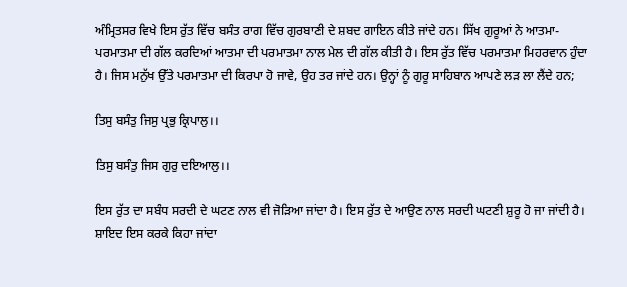ਅੰਮ੍ਰਿਤਸਰ ਵਿਖੇ ਇਸ ਰੁੱਤ ਵਿੱਚ ਬਸੰਤ ਰਾਗ ਵਿੱਚ ਗੁਰਬਾਣੀ ਦੇ ਸ਼ਬਦ ਗਾਇਨ ਕੀਤੇ ਜਾਂਦੇ ਹਨ। ਸਿੱਖ ਗੁਰੂਆਂ ਨੇ ਆਤਮਾ-ਪਰਮਾਤਮਾ ਦੀ ਗੱਲ ਕਰਦਿਆਂ ਆਤਮਾ ਦੀ ਪਰਮਾਤਮਾ ਨਾਲ ਮੇਲ ਦੀ ਗੱਲ ਕੀਤੀ ਹੈ। ਇਸ ਰੁੱਤ ਵਿੱਚ ਪਰਮਾਤਮਾ ਮਿਹਰਵਾਨ ਹੁੰਦਾ ਹੈ। ਜਿਸ ਮਨੁੱਖ ਉੱਤੇ ਪਰਮਾਤਮਾ ਦੀ ਕਿਰਪਾ ਹੋ ਜਾਵੇ, ਉਹ ਤਰ ਜਾਂਦੇ ਹਨ। ਉਨ੍ਹਾਂ ਨੂੰ ਗੁਰੂ ਸਾਹਿਬਾਨ ਆਪਣੇ ਲੜ ਲਾ ਲੈਂਦੇ ਹਨ;

ਤਿਸੁ ਬਸੰਤੁ ਜਿਸੁ ਪ੍ਰਭੁ ਕ੍ਰਿਪਾਲੁ।।

ਤਿਸੁ ਬਸੰਤੁ ਜਿਸ ਗੁਰੁ ਦਇਆਲੁ।।

ਇਸ ਰੁੱਤ ਦਾ ਸਬੰਧ ਸਰਦੀ ਦੇ ਘਟਣ ਨਾਲ ਵੀ ਜੋੜਿਆ ਜਾਂਦਾ ਹੈ। ਇਸ ਰੁੱਤ ਦੇ ਆਉਣ ਨਾਲ ਸਰਦੀ ਘਟਣੀ ਸ਼ੁਰੂ ਹੋ ਜਾ ਜਾਂਦੀ ਹੈ। ਸ਼ਾਇਦ ਇਸ ਕਰਕੇ ਕਿਹਾ ਜਾਂਦਾ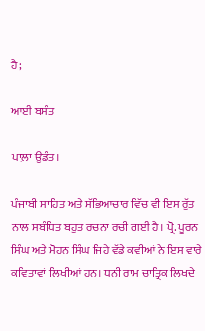ਹੈ;

ਆਈ ਬਸੰਤ

ਪਾਲ਼ਾ ਉਡੰਤ।

ਪੰਜਾਬੀ ਸਾਹਿਤ ਅਤੇ ਸੱਭਿਆਚਾਰ ਵਿੱਚ ਵੀ ਇਸ ਰੁੱਤ ਨਾਲ ਸਬੰਧਿਤ ਬਹੁਤ ਰਚਨਾ ਰਚੀ ਗਈ ਹੈ। ਪ੍ਰੋ. ਪੂਰਨ ਸਿੰਘ ਅਤੇ ਮੋਹਨ ਸਿੰਘ ਜਿਹੇ ਵੱਡੇ ਕਵੀਆਂ ਨੇ ਇਸ ਵਾਰੇ ਕਵਿਤਾਵਾਂ ਲਿਖੀਆਂ ਹਨ। ਧਨੀ ਰਾਮ ਚਾਤ੍ਰਿਕ ਲਿਖਦੇ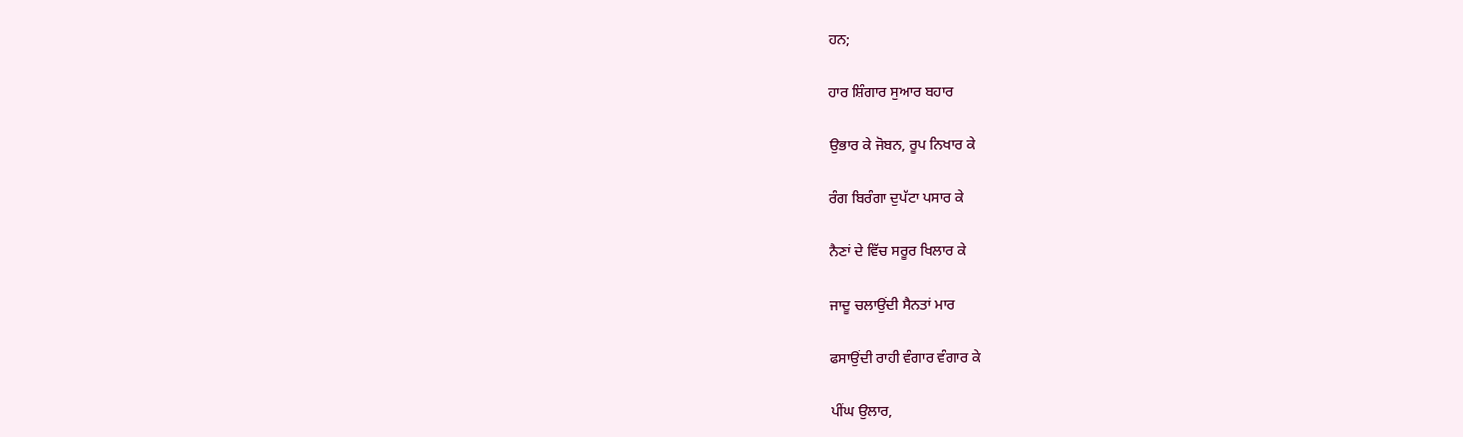ਹਨ;

ਹਾਰ ਸ਼ਿੰਗਾਰ ਸੁਆਰ ਬਹਾਰ

ਉਭਾਰ ਕੇ ਜੋਬਨ, ਰੂਪ ਨਿਖਾਰ ਕੇ

ਰੰਗ ਬਿਰੰਗਾ ਦੁਪੱਟਾ ਪਸਾਰ ਕੇ

ਨੈਣਾਂ ਦੇ ਵਿੱਚ ਸਰੂਰ ਖਿਲਾਰ ਕੇ

ਜਾਦੂ ਚਲਾਉਂਦੀ ਸੈਨਤਾਂ ਮਾਰ

ਫਸਾਉਂਦੀ ਰਾਹੀ ਵੰਗਾਰ ਵੰਗਾਰ ਕੇ

ਪੀਂਘ ਉਲਾਰ,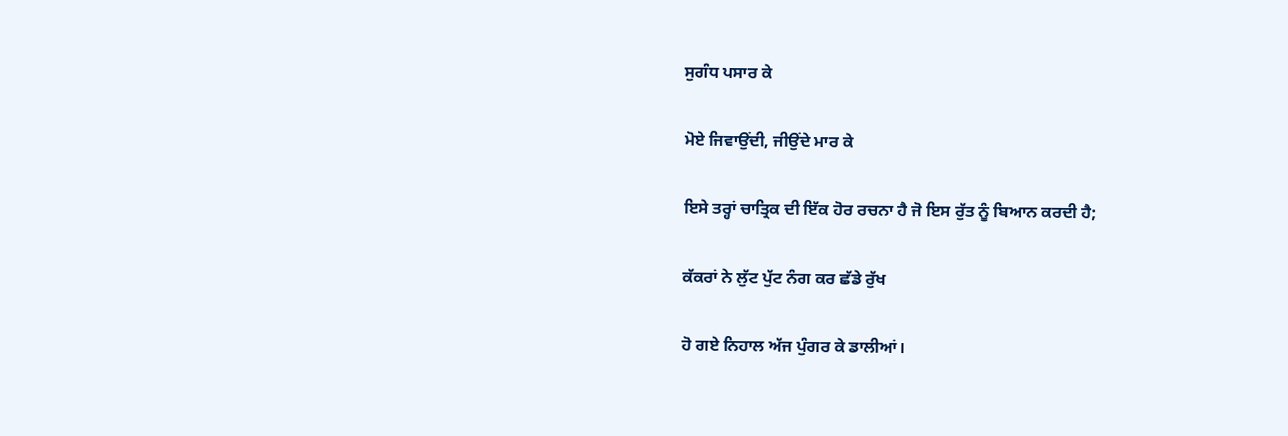ਸੁਗੰਧ ਪਸਾਰ ਕੇ

ਮੋਏ ਜਿਵਾਉਂਦੀ, ਜੀਉਂਦੇ ਮਾਰ ਕੇ

ਇਸੇ ਤਰ੍ਹਾਂ ਚਾਤ੍ਰਿਕ ਦੀ ਇੱਕ ਹੋਰ ਰਚਨਾ ਹੈ ਜੋ ਇਸ ਰੁੱਤ ਨੂੰ ਬਿਆਨ ਕਰਦੀ ਹੈ;

ਕੱਕਰਾਂ ਨੇ ਲੁੱਟ ਪੁੱਟ ਨੰਗ ਕਰ ਛੱਡੇ ਰੁੱਖ

ਹੋ ਗਏ ਨਿਹਾਲ ਅੱਜ ਪੁੰਗਰ ਕੇ ਡਾਲੀਆਂ।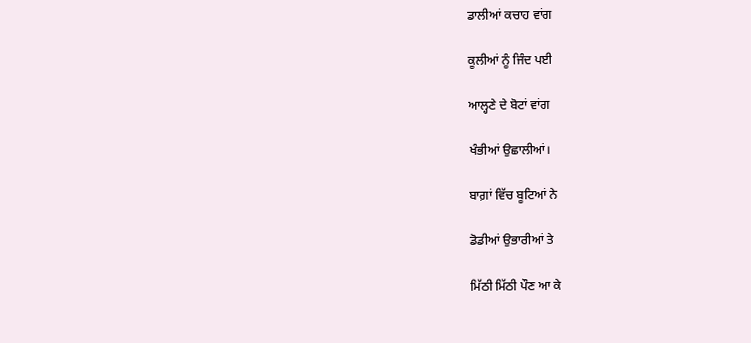ਡਾਲੀਆਂ ਕਚਾਹ ਵਾਂਗ

ਕੂਲੀਆਂ ਨੂੰ ਜਿੰਦ ਪਈ

ਆਲ੍ਹਣੇ ਦੇ ਬੋਟਾਂ ਵਾਂਗ

ਖੰਭੀਆਂ ਉਛਾਲੀਆਂ।

ਬਾਗ਼ਾਂ ਵਿੱਚ ਬੂਟਿਆਂ ਨੇ

ਡੋਡੀਆਂ ਉਭਾਰੀਆਂ ਤੇ

ਮਿੱਠੀ ਮਿੱਠੀ ਪੌਣ ਆ ਕੇ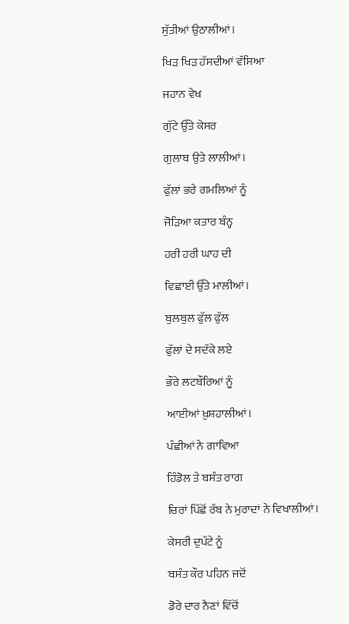ਸੁੱਤੀਆਂ ਉਠਾਲੀਆਂ।

ਖਿੜ ਖਿੜ ਹੱਸਦੀਆਂ ਵੱਸਿਆ

ਜਹਾਨ ਵੇਖ

ਗੁੱਟੇ ਉੱਤੇ ਕੇਸਰ

ਗੁਲਾਬ ਉਤੇ ਲਾਲੀਆਂ।

ਫੁੱਲਾਂ ਭਰੇ ਗਮਲਿਆਂ ਨੂੰ

ਜੋੜਿਆ ਕਤਾਰ ਬੰਨ੍ਹ

ਹਰੀ ਹਰੀ ਘਾਹ ਦੀ

ਵਿਛਾਈ ਉੱਤੇ ਮਾਲੀਆਂ।

ਬੁਲਬੁਲ ਫੁੱਲ ਫੁੱਲ

ਫੁੱਲਾਂ ਦੇ ਸਦੱਕੇ ਲਏ

ਭੌਰੇ ਲਟਬੌਰਿਆਂ ਨੂੰ

ਆਈਆਂ ਖ਼ੁਸ਼ਹਾਲੀਆਂ।

ਪੰਛੀਆਂ ਨੇ ਗਾਵਿਆ

ਹਿੰਡੋਲ ਤੇ ਬਸੰਤ ਰਾਗ

ਚਿਰਾਂ ਪਿੱਛੋਂ ਰੱਬ ਨੇ ਮੁਰਾਦਾਂ ਨੇ ਵਿਖਾਲੀਆਂ।

ਕੇਸਰੀ ਦੁਪੱਟੇ ਨੂੰ

ਬਸੰਤ ਕੌਰ ਪਹਿਨ ਜਦੋਂ

ਡੋਰੇ ਦਾਰ ਨੈਣਾਂ ਵਿੱਚੋਂ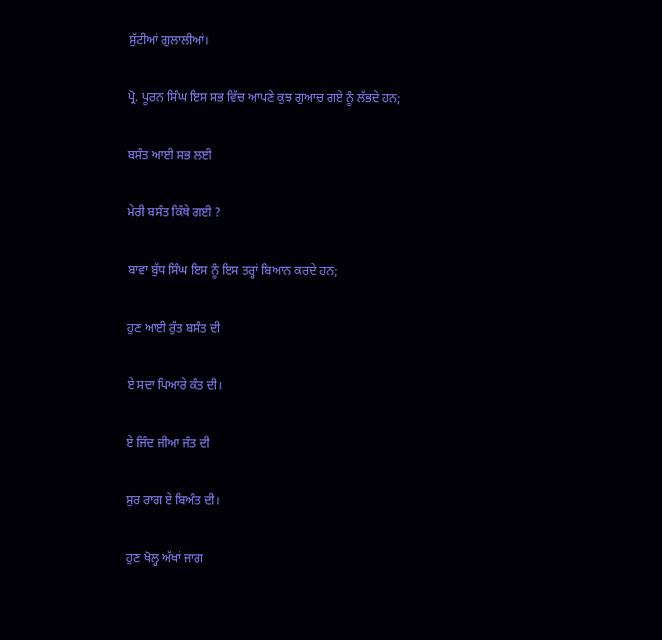ਸੁੱਟੀਆਂ ਗੁਲਾਲੀਆਂ।

ਪ੍ਰੋ. ਪੂਰਨ ਸਿੰਘ ਇਸ ਸਭ ਵਿੱਚ ਆਪਣੇ ਕੁਝ ਗੁਆਚ ਗਏ ਨੂੰ ਲੱਭਦੇ ਹਨ;

ਬਸੰਤ ਆਈ ਸਭ ਲਈ

ਮੇਰੀ ਬਸੰਤ ਕਿੱਥੇ ਗਈ ?

ਬਾਵਾ ਬੁੱਧ ਸਿੰਘ ਇਸ ਨੂੰ ਇਸ ਤਰ੍ਹਾਂ ਬਿਆਨ ਕਰਦੇ ਹਨ;

ਹੁਣ ਆਈ ਰੁੱਤ ਬਸੰਤ ਦੀ

ਏ ਸਦਾ ਪਿਆਰੇ ਕੰਤ ਦੀ।

ਏ ਜਿੰਦ ਜੀਆ ਜੰਤ ਦੀ

ਸੁਰ ਰਾਗ ਏ ਬਿਅੰਤ ਦੀ।

ਹੁਣ ਖੋਲ੍ਹ ਅੱਖਾਂ ਜਾਗ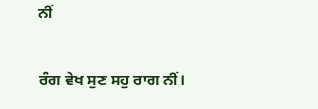ਨੀਂ

ਰੰਗ ਵੇਖ ਸੁਣ ਸਹੁ ਰਾਗ ਨੀਂ।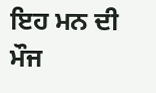ਇਹ ਮਨ ਦੀ ਮੌਜ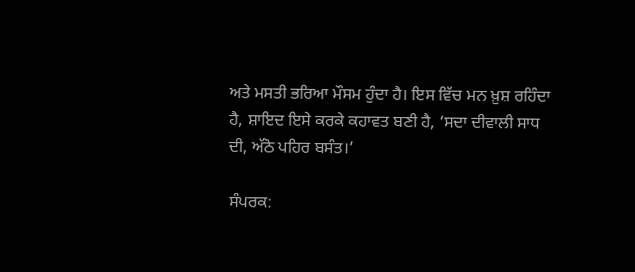ਅਤੇ ਮਸਤੀ ਭਰਿਆ ਮੌਸਮ ਹੁੰਦਾ ਹੈ। ਇਸ ਵਿੱਚ ਮਨ ਖ਼ੁਸ਼ ਰਹਿੰਦਾ ਹੈ, ਸ਼ਾਇਦ ਇਸੇ ਕਰਕੇ ਕਹਾਵਤ ਬਣੀ ਹੈ, ‘ਸਦਾ ਦੀਵਾਲੀ ਸਾਧ ਦੀ, ਅੱਠੋ ਪਹਿਰ ਬਸੰਤ।’

ਸੰਪਰਕ: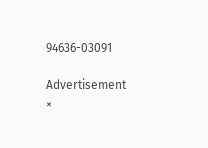94636-03091

Advertisement
×